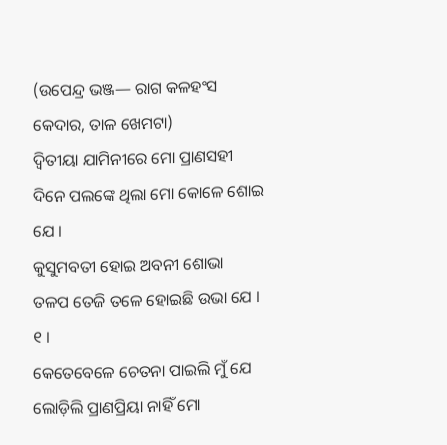(ଉପେନ୍ଦ୍ର ଭଞ୍ଜ— ରାଗ କଳହଂସ କେଦାର, ତାଳ ଖେମଟା)
ଦ୍ୱିତୀୟା ଯାମିନୀରେ ମୋ ପ୍ରାଣସହୀ
ଦିନେ ପଲଙ୍କେ ଥିଲା ମୋ କୋଳେ ଶୋଇ ଯେ ।
କୁସୁମବତୀ ହୋଇ ଅବନୀ ଶୋଭା
ତଳପ ତେଜି ତଳେ ହୋଇଛି ଉଭା ଯେ । ୧ ।
କେତେବେଳେ ଚେତନା ପାଇଲି ମୁଁ ଯେ
ଲୋଡ଼ିଲି ପ୍ରାଣପ୍ରିୟା ନାହିଁ ମୋ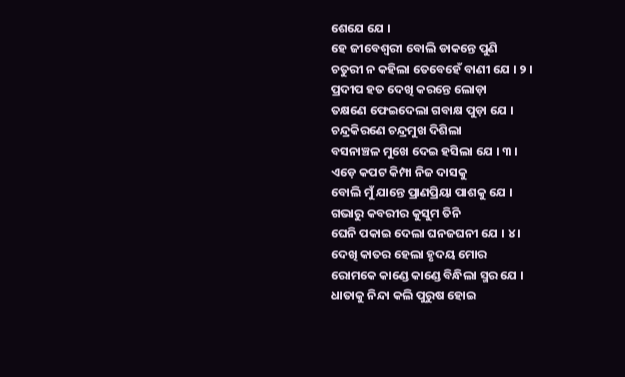ଶେଯେ ଯେ ।
ହେ ଜୀବେଶ୍ୱରୀ ବୋଲି ଡାକନ୍ତେ ପୁଣି
ଚତୁରୀ ନ କହିଲା ତେବେହେଁ ବାଣୀ ଯେ । ୨ ।
ପ୍ରଦୀପ ହତ ଦେଖି କରନ୍ତେ ଲୋଡ଼ା
ତକ୍ଷଣେ ଫେଇଦେଲା ଗବାକ୍ଷ ପୁଡ଼ା ଯେ ।
ଚନ୍ଦ୍ରକିରଣେ ଚନ୍ଦ୍ରମୁଖ ଦିଶିଲା
ବସନାଞ୍ଚଳ ମୁଖେ ଦେଇ ହସିଲା ଯେ । ୩ ।
ଏଡ଼େ କପଟ କିମ୍ପା ନିଜ ଦାସକୁ
ବୋଲି ମୁଁ ଯାନ୍ତେ ପ୍ରାଣପ୍ରିୟା ପାଶକୁ ଯେ ।
ଗଭାରୁ କବରୀର କୁସୁମ ତିନି
ଘେନି ପକାଇ ଦେଲା ଘନଜଘନୀ ଯେ । ୪ ।
ଦେଖି କାତର ହେଲା ହୃଦୟ ମୋର
ରୋମକେ କାଣ୍ଡେ କାଣ୍ଡେ ବିନ୍ଧିଲା ସ୍ମର ଯେ ।
ଧାତାକୁ ନିନ୍ଦା କଲି ପୁରୁଷ ହୋଇ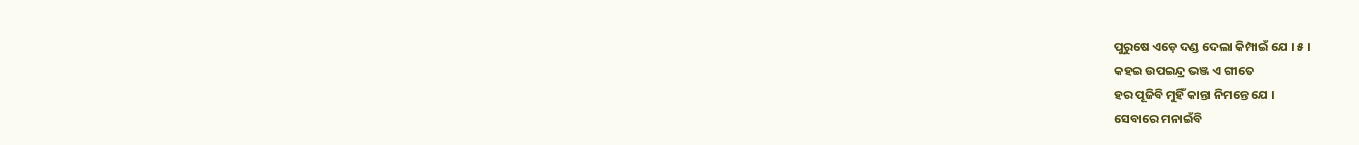ପୁରୁଷେ ଏଡ଼େ ଦଣ୍ଡ ଦେଲା କିମ୍ପାଇଁ ଯେ । ୫ ।
କହଇ ଉପଇନ୍ଦ୍ର ଭଞ୍ଜ ଏ ଗୀତେ
ହର ପୂଜିବି ମୁହିଁ କାନ୍ତା ନିମନ୍ତେ ଯେ ।
ସେବାରେ ମନାଇଁବି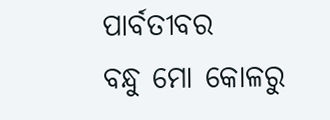ପାର୍ବତୀବର
ବନ୍ଧୁ ମୋ କୋଳରୁ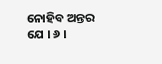ନୋହିବ ଅନ୍ତର ଯେ । ୬ ।